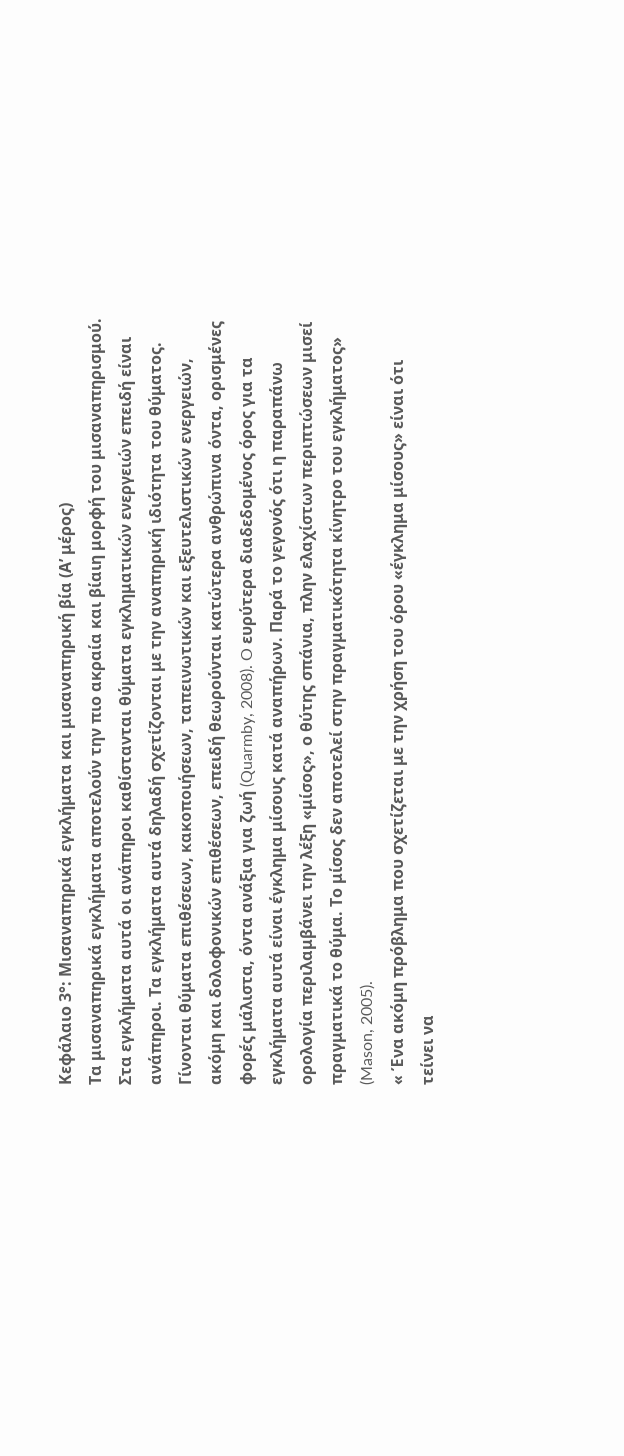Κεφάλαιο 3°: Μισαναπηρικά εγκλήματα και μισαναπηρική βία (Α’ μέρος)
Τα μισαναπηρικά εγκλήματα αποτελούν την πιο ακραία και βίαιη μορφή του μισαναπηρισμού. Στα εγκλήματα αυτά οι ανάπηροι καθίστανται θύματα εγκληματικών ενεργειών επειδή είναι ανάπηροι. Τα εγκλήματα αυτά δηλαδή σχετίζονται με την αναπηρική ιδιότητα του θύματος. Γίνονται θύματα επιθέσεων, κακοποιήσεων, ταπεινωτικών και εξευτελιστικών ενεργειών, ακόμη και δολοφονικών επιθέσεων, επειδή θεωρούνται κατώτερα ανθρώπινα όντα, ορισμένες φορές μάλιστα, όντα ανάξια για ζωή (Quarmby, 2008). O ευρύτερα διαδεδομένος όρος για τα εγκλήματα αυτά είναι έγκλημα μίσους κατά αναπήρων. Παρά το γεγονός ότι η παραπάνω ορολογία περιλαμβάνει την λέξη «μίσος», ο θύτης σπάνια, πλην ελαχίστων περιπτώσεων μισεί πραγματικά το θύμα. Το μίσος δεν αποτελεί στην πραγματικότητα κίνητρο του εγκλήματος» (Mason, 2005).
« Ένα ακόμη πρόβλημα που σχετίζεται με την χρήση του όρου «έγκλημα μίσους» είναι ότι τείνει να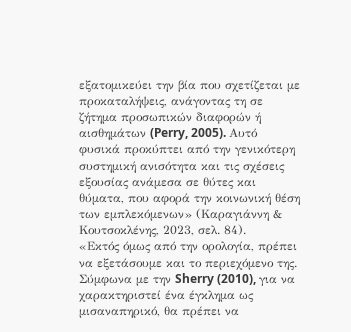εξατομικεύει την βία που σχετίζεται με προκαταλήψεις, ανάγοντας τη σε ζήτημα προσωπικών διαφορών ή αισθημάτων (Perry, 2005). Αυτό φυσικά προκύπτει από την γενικότερη συστημική ανισότητα και τις σχέσεις εξουσίας ανάμεσα σε θύτες και θύματα, που αφορά την κοινωνική θέση των εμπλεκόμενων» (Καραγιάννη & Κουτσοκλένης, 2023, σελ. 84).
«Εκτός όμως από την ορολογία, πρέπει να εξετάσουμε και το περιεχόμενο της. Σύμφωνα με την Sherry (2010), για να χαρακτηριστεί ένα έγκλημα ως μισαναπηρικό, θα πρέπει να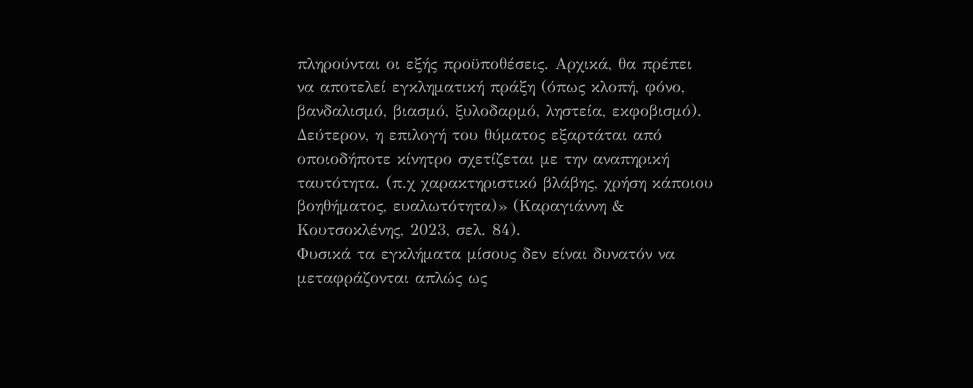πληρούνται οι εξής προϋποθέσεις. Αρχικά, θα πρέπει να αποτελεί εγκληματική πράξη (όπως κλοπή, φόνο, βανδαλισμό, βιασμό, ξυλοδαρμό, ληστεία, εκφοβισμό). Δεύτερον, η επιλογή του θύματος εξαρτάται από οποιοδήποτε κίνητρο σχετίζεται με την αναπηρική ταυτότητα. (π.χ χαρακτηριστικό βλάβης, χρήση κάποιου βοηθήματος, ευαλωτότητα)» (Καραγιάννη & Κουτσοκλένης, 2023, σελ. 84).
Φυσικά τα εγκλήματα μίσους δεν είναι δυνατόν να μεταφράζονται απλώς ως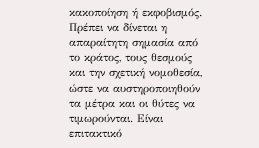κακοποίηση ή εκφοβισμός. Πρέπει να δίνεται η απαραίτητη σημασία από το κράτος, τους θεσμούς και την σχετική νομοθεσία, ώστε να αυστηροποιηθούν τα μέτρα και οι θύτες να τιμωρούνται. Είναι επιτακτικό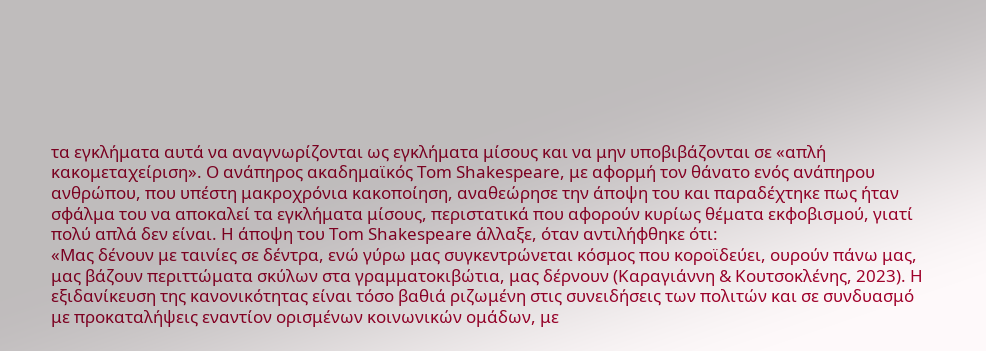τα εγκλήματα αυτά να αναγνωρίζονται ως εγκλήματα μίσους και να μην υποβιβάζονται σε «απλή κακομεταχείριση». Ο ανάπηρος ακαδημαϊκός Tom Shakespeare, με αφορμή τον θάνατο ενός ανάπηρου ανθρώπου, που υπέστη μακροχρόνια κακοποίηση, αναθεώρησε την άποψη του και παραδέχτηκε πως ήταν σφάλμα του να αποκαλεί τα εγκλήματα μίσους, περιστατικά που αφορούν κυρίως θέματα εκφοβισμού, γιατί πολύ απλά δεν είναι. Η άποψη του Tom Shakespeare άλλαξε, όταν αντιλήφθηκε ότι:
«Μας δένουν με ταινίες σε δέντρα, ενώ γύρω μας συγκεντρώνεται κόσμος που κοροϊδεύει, ουρούν πάνω μας, μας βάζουν περιττώματα σκύλων στα γραμματοκιβώτια, μας δέρνουν (Καραγιάννη & Κουτσοκλένης, 2023). Η εξιδανίκευση της κανονικότητας είναι τόσο βαθιά ριζωμένη στις συνειδήσεις των πολιτών και σε συνδυασμό με προκαταλήψεις εναντίον ορισμένων κοινωνικών ομάδων, με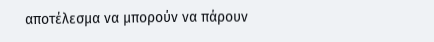αποτέλεσμα να μπορούν να πάρουν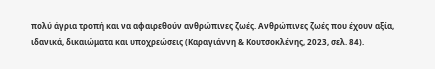πολύ άγρια τροπή και να αφαιρεθούν ανθρώπινες ζωές. Ανθρώπινες ζωές που έχουν αξία, ιδανικά, δικαιώματα και υποχρεώσεις (Καραγιάννη & Κουτσοκλένης, 2023, σελ. 84).